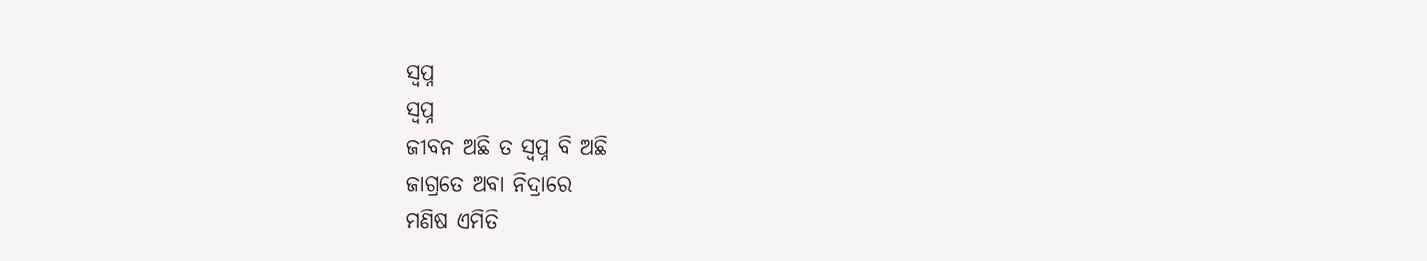ସ୍ବପ୍ନ
ସ୍ବପ୍ନ
ଜୀବନ ଅଛି ତ ସ୍ୱପ୍ନ ବି ଅଛି
ଜାଗ୍ରତେ ଅବା ନିଦ୍ରାରେ
ମଣିଷ ଏମିତି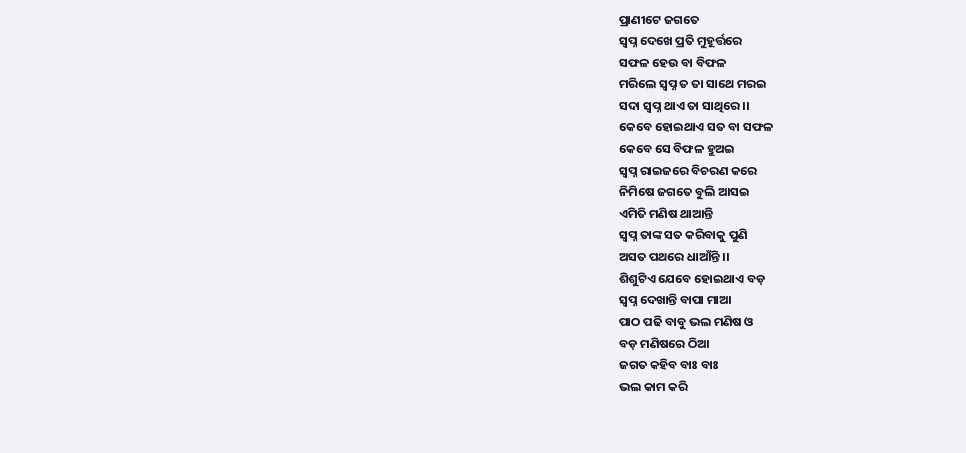ପ୍ରାଣୀଟେ ଜଗତେ
ସ୍ୱପ୍ନ ଦେଖେ ପ୍ରତି ମୁହୂର୍ତ୍ତରେ
ସଫଳ ହେଉ ବା ବିଫଳ
ମରିଲେ ସ୍ୱପ୍ନ ତ ତା ସାଥେ ମରଇ
ସଦା ସ୍ୱପ୍ନ ଥାଏ ତା ସାଥିରେ ।।
କେବେ ହୋଇଥାଏ ସତ ବା ସଫଳ
କେବେ ସେ ବିଫଳ ହୁଅଇ
ସ୍ୱପ୍ନ ରାଇଜରେ ବିଚରଣ କରେ
ନିମିଷେ ଜଗତେ ବୁଲି ଆସଇ
ଏମିତି ମଣିଷ ଥାଆନ୍ତି
ସ୍ୱପ୍ନ ତାଙ୍କ ସତ କରିବାକୁ ପୁଣି
ଅସତ ପଥରେ ଧାଆଁନ୍ତି ।।
ଶିଶୁଟିଏ ଯେବେ ହୋଇଥାଏ ବଡ଼
ସ୍ୱପ୍ନ ଦେଖାନ୍ତି ବାପା ମାଆ
ପାଠ ପଢି ବାବୁ ଭଲ ମଣିଷ ଓ
ବଡ଼ ମଣିଷରେ ଠିଆ
ଜଗତ କହିବ ବାଃ ବାଃ
ଭଲ କାମ କରି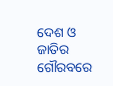ଦେଶ ଓ ଜାତିର
ଗୌରବରେ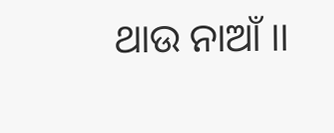ଥାଉ ନାଆଁ ।।